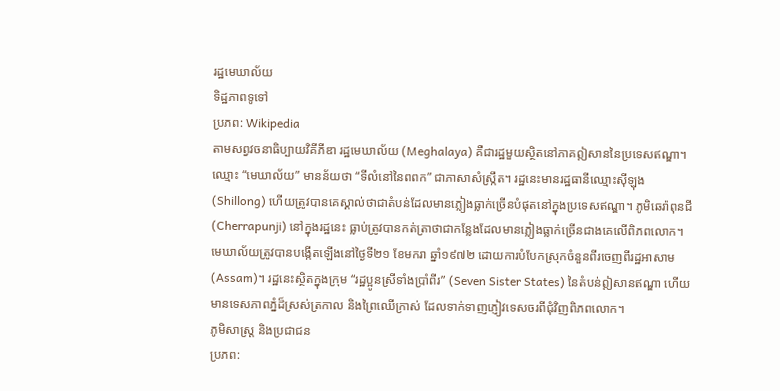រដ្ឋមេឃាល័យ
ទិដ្ឋភាពទូទៅ
ប្រភព: Wikipedia
តាមសព្វវចនាធិប្បាយវិគីភីឌា រដ្ឋមេឃាល័យ (Meghalaya) គឺជារដ្ឋមួយស្ថិតនៅភាគឦសាននៃប្រទេសឥណ្ឌា។ ឈ្មោះ “មេឃាល័យ” មានន័យថា “ទីលំនៅនៃពពក” ជាភាសាសំស្ក្រឹត។ រដ្ឋនេះមានរដ្ឋធានីឈ្មោះស៊ីឡុង (Shillong) ហើយត្រូវបានគេស្គាល់ថាជាតំបន់ដែលមានភ្លៀងធ្លាក់ច្រើនបំផុតនៅក្នុងប្រទេសឥណ្ឌា។ ភូមិឆេរ៉ាពុនជី (Cherrapunji) នៅក្នុងរដ្ឋនេះ ធ្លាប់ត្រូវបានកត់ត្រាថាជាកន្លែងដែលមានភ្លៀងធ្លាក់ច្រើនជាងគេលើពិភពលោក។
មេឃាល័យត្រូវបានបង្កើតឡើងនៅថ្ងៃទី២១ ខែមករា ឆ្នាំ១៩៧២ ដោយការបំបែកស្រុកចំនួនពីរចេញពីរដ្ឋអាសាម (Assam)។ រដ្ឋនេះស្ថិតក្នុងក្រុម “រដ្ឋប្អូនស្រីទាំងប្រាំពីរ” (Seven Sister States) នៃតំបន់ឦសានឥណ្ឌា ហើយមានទេសភាពភ្នំដ៏ស្រស់ត្រកាល និងព្រៃឈើក្រាស់ ដែលទាក់ទាញភ្ញៀវទេសចរពីជុំវិញពិភពលោក។
ភូមិសាស្ត្រ និងប្រជាជន
ប្រភព: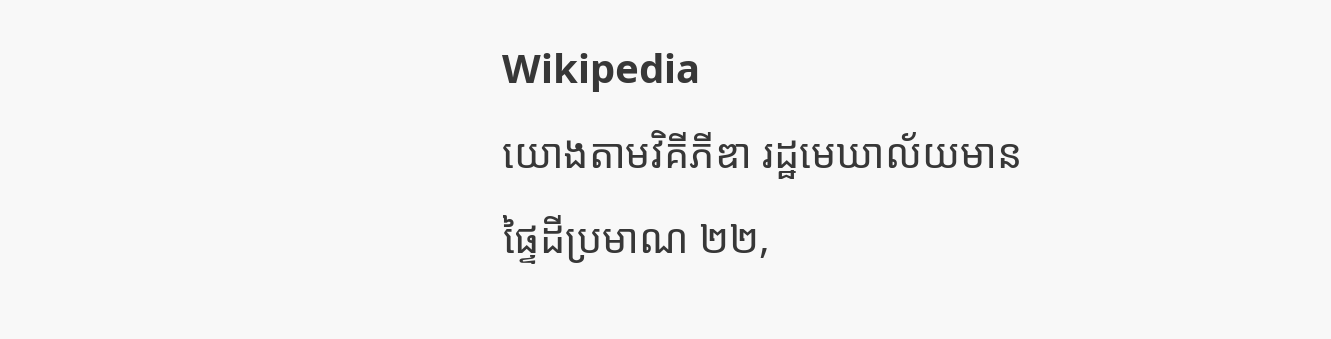Wikipedia
យោងតាមវិគីភីឌា រដ្ឋមេឃាល័យមានផ្ទៃដីប្រមាណ ២២,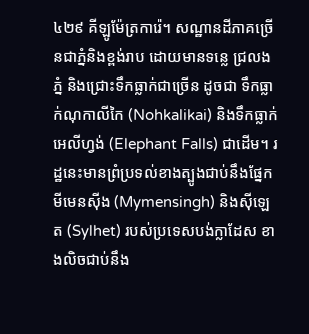៤២៩ គីឡូម៉ែត្រការ៉េ។ សណ្ឋានដីភាគច្រើនជាភ្នំនិងខ្ពង់រាប ដោយមានទន្លេ ជ្រលងភ្នំ និងជ្រោះទឹកធ្លាក់ជាច្រើន ដូចជា ទឹកធ្លាក់ណុកាលីកៃ (Nohkalikai) និងទឹកធ្លាក់អេលីហ្វង់ (Elephant Falls) ជាដើម។ រដ្ឋនេះមានព្រំប្រទល់ខាងត្បូងជាប់នឹងផ្នែកមីមេនស៊ីង (Mymensingh) និងស៊ីឡេត (Sylhet) របស់ប្រទេសបង់ក្លាដែស ខាងលិចជាប់នឹង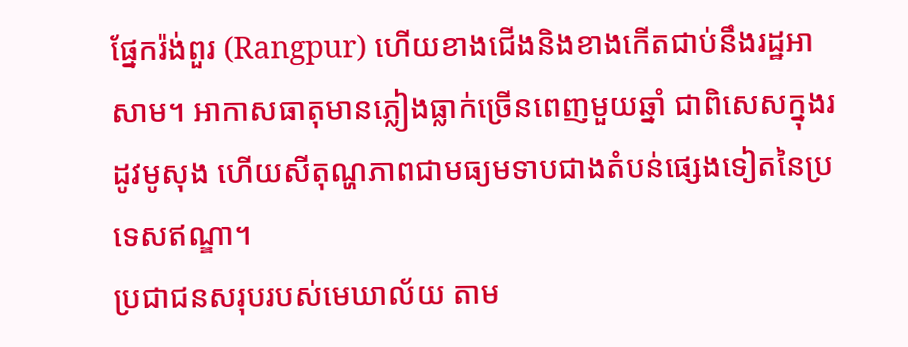ផ្នែករ៉ង់ពួរ (Rangpur) ហើយខាងជើងនិងខាងកើតជាប់នឹងរដ្ឋអាសាម។ អាកាសធាតុមានភ្លៀងធ្លាក់ច្រើនពេញមួយឆ្នាំ ជាពិសេសក្នុងរដូវមូសុង ហើយសីតុណ្ហភាពជាមធ្យមទាបជាងតំបន់ផ្សេងទៀតនៃប្រទេសឥណ្ឌា។
ប្រជាជនសរុបរបស់មេឃាល័យ តាម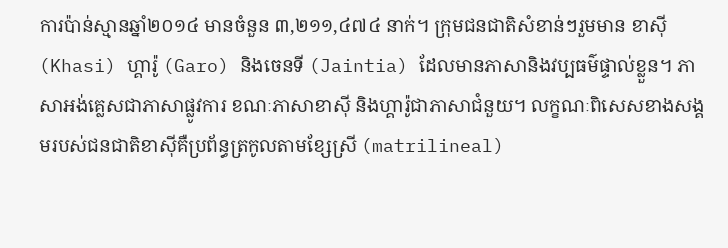ការប៉ាន់ស្មានឆ្នាំ២០១៤ មានចំនួន ៣,២១១,៤៧៤ នាក់។ ក្រុមជនជាតិសំខាន់ៗរួមមាន ខាស៊ី (Khasi) ហ្គារ៉ូ (Garo) និងចេនទី (Jaintia) ដែលមានភាសានិងវប្បធម៌ផ្ទាល់ខ្លួន។ ភាសាអង់គ្លេសជាភាសាផ្លូវការ ខណៈភាសាខាស៊ី និងហ្គារ៉ូជាភាសាជំនួយ។ លក្ខណៈពិសេសខាងសង្គមរបស់ជនជាតិខាស៊ីគឺប្រព័ន្ធត្រកូលតាមខ្សែស្រី (matrilineal)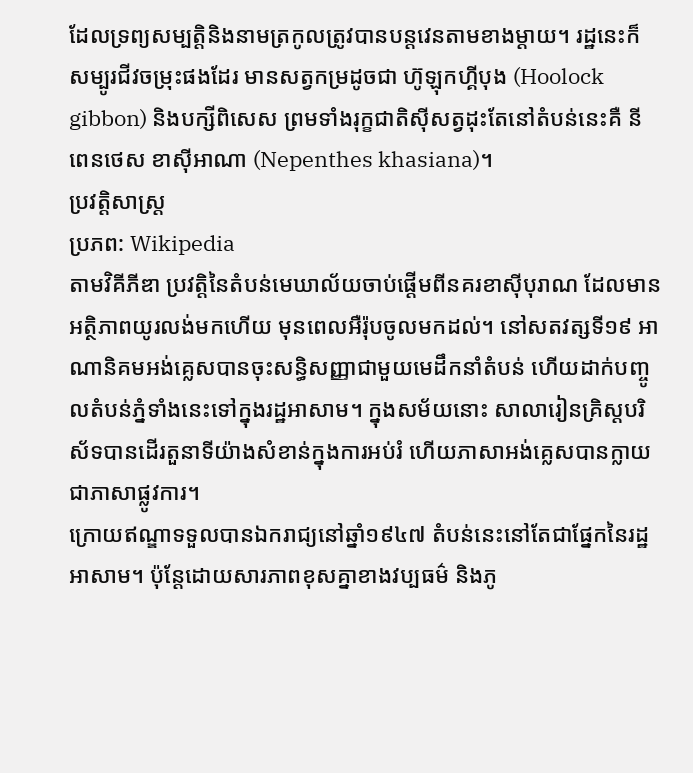ដែលទ្រព្យសម្បត្តិនិងនាមត្រកូលត្រូវបានបន្តវេនតាមខាងម្ដាយ។ រដ្ឋនេះក៏សម្បូរជីវចម្រុះផងដែរ មានសត្វកម្រដូចជា ហ៊ូឡុកហ្គីបុង (Hoolock gibbon) និងបក្សីពិសេស ព្រមទាំងរុក្ខជាតិស៊ីសត្វដុះតែនៅតំបន់នេះគឺ នីពេនថេស ខាស៊ីអាណា (Nepenthes khasiana)។
ប្រវត្តិសាស្ត្រ
ប្រភព: Wikipedia
តាមវិគីភីឌា ប្រវត្តិនៃតំបន់មេឃាល័យចាប់ផ្ដើមពីនគរខាស៊ីបុរាណ ដែលមានអត្ថិភាពយូរលង់មកហើយ មុនពេលអឺរ៉ុបចូលមកដល់។ នៅសតវត្សទី១៩ អាណានិគមអង់គ្លេសបានចុះសន្ធិសញ្ញាជាមួយមេដឹកនាំតំបន់ ហើយដាក់បញ្ចូលតំបន់ភ្នំទាំងនេះទៅក្នុងរដ្ឋអាសាម។ ក្នុងសម័យនោះ សាលារៀនគ្រិស្តបរិស័ទបានដើរតួនាទីយ៉ាងសំខាន់ក្នុងការអប់រំ ហើយភាសាអង់គ្លេសបានក្លាយជាភាសាផ្លូវការ។
ក្រោយឥណ្ឌាទទួលបានឯករាជ្យនៅឆ្នាំ១៩៤៧ តំបន់នេះនៅតែជាផ្នែកនៃរដ្ឋអាសាម។ ប៉ុន្តែដោយសារភាពខុសគ្នាខាងវប្បធម៌ និងភូ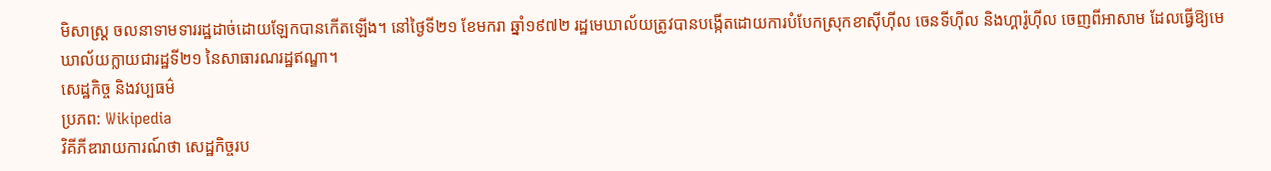មិសាស្ត្រ ចលនាទាមទាររដ្ឋដាច់ដោយឡែកបានកើតឡើង។ នៅថ្ងៃទី២១ ខែមករា ឆ្នាំ១៩៧២ រដ្ឋមេឃាល័យត្រូវបានបង្កើតដោយការបំបែកស្រុកខាស៊ីហ៊ីល ចេនទីហ៊ីល និងហ្គារ៉ូហ៊ីល ចេញពីអាសាម ដែលធ្វើឱ្យមេឃាល័យក្លាយជារដ្ឋទី២១ នៃសាធារណរដ្ឋឥណ្ឌា។
សេដ្ឋកិច្ច និងវប្បធម៌
ប្រភព: Wikipedia
វិគីភីឌារាយការណ៍ថា សេដ្ឋកិច្ចរប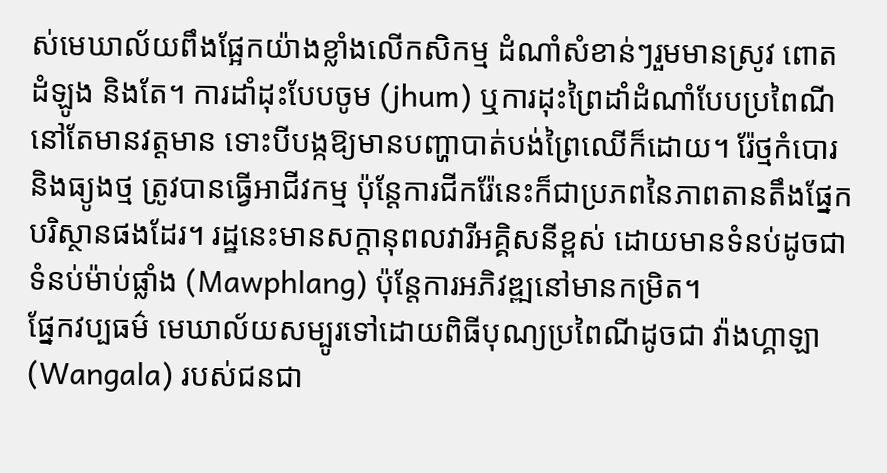ស់មេឃាល័យពឹងផ្អែកយ៉ាងខ្លាំងលើកសិកម្ម ដំណាំសំខាន់ៗរួមមានស្រូវ ពោត ដំឡូង និងតែ។ ការដាំដុះបែបចូម (jhum) ឬការដុះព្រៃដាំដំណាំបែបប្រពៃណី នៅតែមានវត្តមាន ទោះបីបង្កឱ្យមានបញ្ហាបាត់បង់ព្រៃឈើក៏ដោយ។ រ៉ែថ្មកំបោរ និងធ្យូងថ្ម ត្រូវបានធ្វើអាជីវកម្ម ប៉ុន្តែការជីករ៉ែនេះក៏ជាប្រភពនៃភាពតានតឹងផ្នែកបរិស្ថានផងដែរ។ រដ្ឋនេះមានសក្តានុពលវារីអគ្គិសនីខ្ពស់ ដោយមានទំនប់ដូចជាទំនប់ម៉ាប់ផ្លាំង (Mawphlang) ប៉ុន្តែការអភិវឌ្ឍនៅមានកម្រិត។
ផ្នែកវប្បធម៌ មេឃាល័យសម្បូរទៅដោយពិធីបុណ្យប្រពៃណីដូចជា វ៉ាងហ្គាឡា (Wangala) របស់ជនជា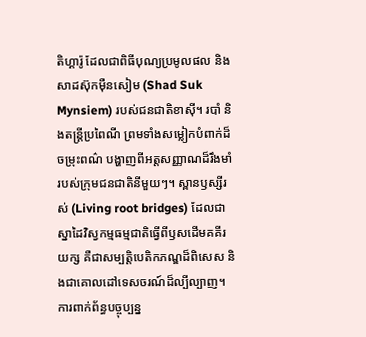តិហ្គារ៉ូ ដែលជាពិធីបុណ្យប្រមូលផល និងសាដស៊ុកម៉ឺនសៀម (Shad Suk Mynsiem) របស់ជនជាតិខាស៊ី។ របាំ និងតន្ត្រីប្រពៃណី ព្រមទាំងសម្លៀកបំពាក់ដ៏ចម្រុះពណ៌ បង្ហាញពីអត្តសញ្ញាណដ៏រឹងមាំរបស់ក្រុមជនជាតិនីមួយៗ។ ស្ពានឫស្សីរស់ (Living root bridges) ដែលជាស្នាដៃវិស្វកម្មធម្មជាតិធ្វើពីឫសដើមគគីរយក្ស គឺជាសម្បត្តិបេតិកភណ្ឌដ៏ពិសេស និងជាគោលដៅទេសចរណ៍ដ៏ល្បីល្បាញ។
ការពាក់ព័ន្ធបច្ចុប្បន្ន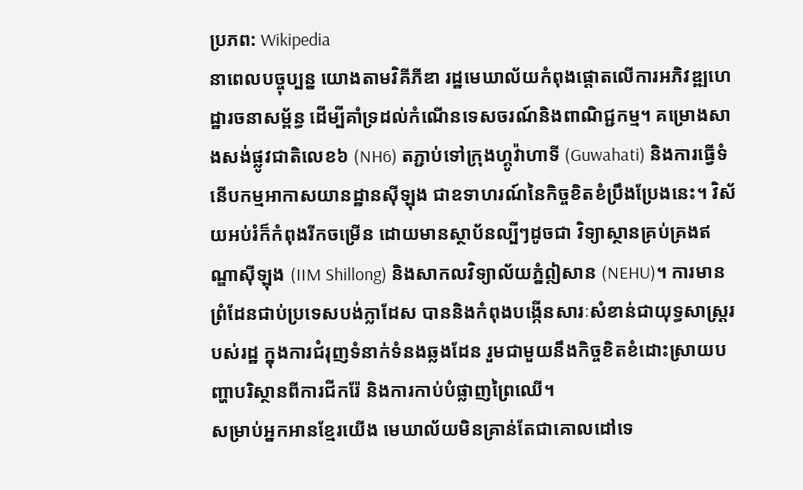ប្រភព: Wikipedia
នាពេលបច្ចុប្បន្ន យោងតាមវិគីភីឌា រដ្ឋមេឃាល័យកំពុងផ្ដោតលើការអភិវឌ្ឍហេដ្ឋារចនាសម្ព័ន្ធ ដើម្បីគាំទ្រដល់កំណើនទេសចរណ៍និងពាណិជ្ជកម្ម។ គម្រោងសាងសង់ផ្លូវជាតិលេខ៦ (NH6) តភ្ជាប់ទៅក្រុងហ្គូវ៉ាហាទី (Guwahati) និងការធ្វើទំនើបកម្មអាកាសយានដ្ឋានស៊ីឡុង ជាឧទាហរណ៍នៃកិច្ចខិតខំប្រឹងប្រែងនេះ។ វិស័យអប់រំក៏កំពុងរីកចម្រើន ដោយមានស្ថាប័នល្បីៗដូចជា វិទ្យាស្ថានគ្រប់គ្រងឥណ្ឌាស៊ីឡុង (IIM Shillong) និងសាកលវិទ្យាល័យភ្នំឦសាន (NEHU)។ ការមានព្រំដែនជាប់ប្រទេសបង់ក្លាដែស បាននិងកំពុងបង្កើនសារៈសំខាន់ជាយុទ្ធសាស្ត្ររបស់រដ្ឋ ក្នុងការជំរុញទំនាក់ទំនងឆ្លងដែន រួមជាមួយនឹងកិច្ចខិតខំដោះស្រាយបញ្ហាបរិស្ថានពីការជីករ៉ែ និងការកាប់បំផ្លាញព្រៃឈើ។
សម្រាប់អ្នកអានខ្មែរយើង មេឃាល័យមិនគ្រាន់តែជាគោលដៅទេ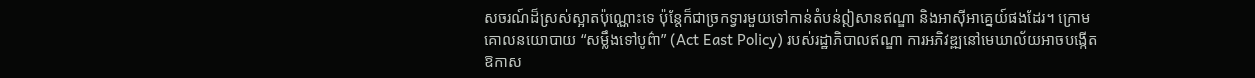សចរណ៍ដ៏ស្រស់ស្អាតប៉ុណ្ណោះទេ ប៉ុន្តែក៏ជាច្រកទ្វារមួយទៅកាន់តំបន់ឦសានឥណ្ឌា និងអាស៊ីអាគ្នេយ៍ផងដែរ។ ក្រោមគោលនយោបាយ “សម្លឹងទៅបូព៌ា” (Act East Policy) របស់រដ្ឋាភិបាលឥណ្ឌា ការអភិវឌ្ឍនៅមេឃាល័យអាចបង្កើតឱកាស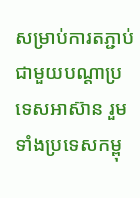សម្រាប់ការតភ្ជាប់ជាមួយបណ្ដាប្រទេសអាស៊ាន រួមទាំងប្រទេសកម្ពុ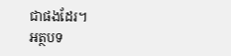ជាផងដែរ។
អត្ថបទ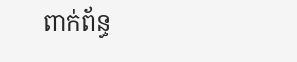ពាក់ព័ន្ធ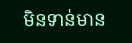មិនទាន់មាន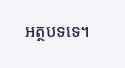អត្ថបទទេ។